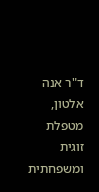ד"ר אנה אלטון, מטפלת זוגית ומשפחתית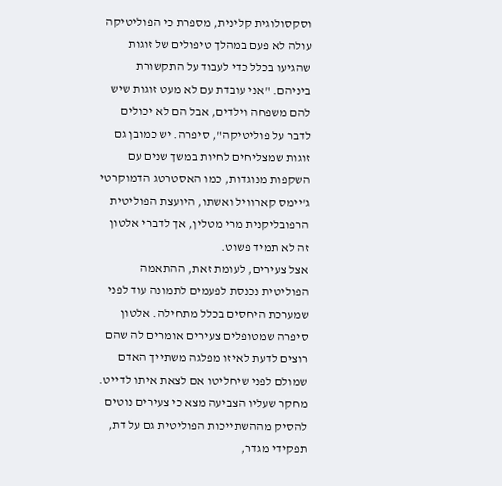וסקסולוגית קלינית, מספרת כי הפוליטיקה עולה לא פעם במהלך טיפולים של זוגות שהגיעו בכלל כדי לעבוד על התקשורת ביניהם. "אני עובדת עם לא מעט זוגות שיש להם משפחה וילדים, אבל הם לא יכולים לדבר על פוליטיקה", סיפרה. יש כמובן גם זוגות שמצליחים לחיות במשך שנים עם השקפות מנוגדות, כמו האסטרטג הדמוקרטי ג'יימס קארוויל ואשתו, היועצת הפוליטית הרפובליקנית מרי מטלין, אך לדברי אלטון זה לא תמיד פשוט.
אצל צעירים, לעומת זאת, ההתאמה הפוליטית נכנסת לפעמים לתמונה עוד לפני שמערכת היחסים בכלל מתחילה. אלטון סיפרה שמטופלים צעירים אומרים לה שהם רוצים לדעת לאיזו מפלגה משתייך האדם שמולם לפני שיחליטו אם לצאת איתו לדייט. מחקר שעליו הצביעה מצא כי צעירים נוטים להסיק מההשתייכות הפוליטית גם על דת, תפקידי מגדר,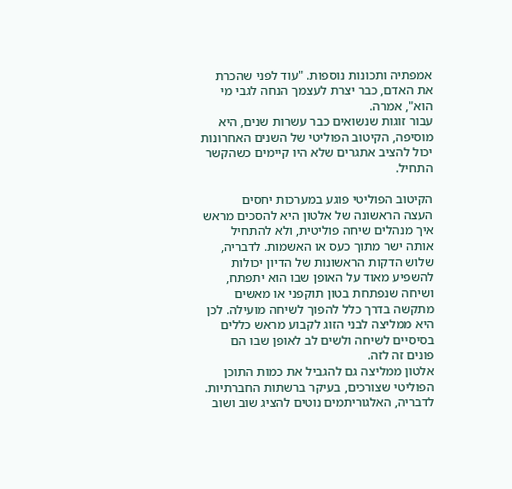אמפתיה ותכונות נוספות. "עוד לפני שהכרת את האדם, כבר יצרת לעצמך הנחה לגבי מי הוא", אמרה.
עבור זוגות שנשואים כבר עשרות שנים, היא מוסיפה, הקיטוב הפוליטי של השנים האחרונות יכול להציב אתגרים שלא היו קיימים כשהקשר התחיל.

הקיטוב הפוליטי פוגע במערכות יחסים
העצה הראשונה של אלטון היא להסכים מראש איך מנהלים שיחה פוליטית, ולא להתחיל אותה ישר מתוך כעס או האשמות. לדבריה, שלוש הדקות הראשונות של הדיון יכולות להשפיע מאוד על האופן שבו הוא יתפתח, ושיחה שנפתחת בטון תוקפני או מאשים מתקשה בדרך כלל להפוך לשיחה מועילה. לכן היא ממליצה לבני הזוג לקבוע מראש כללים בסיסיים לשיחה ולשים לב לאופן שבו הם פונים זה לזה.
אלטון ממליצה גם להגביל את כמות התוכן הפוליטי שצורכים, בעיקר ברשתות החברתיות. לדבריה, האלגוריתמים נוטים להציג שוב ושוב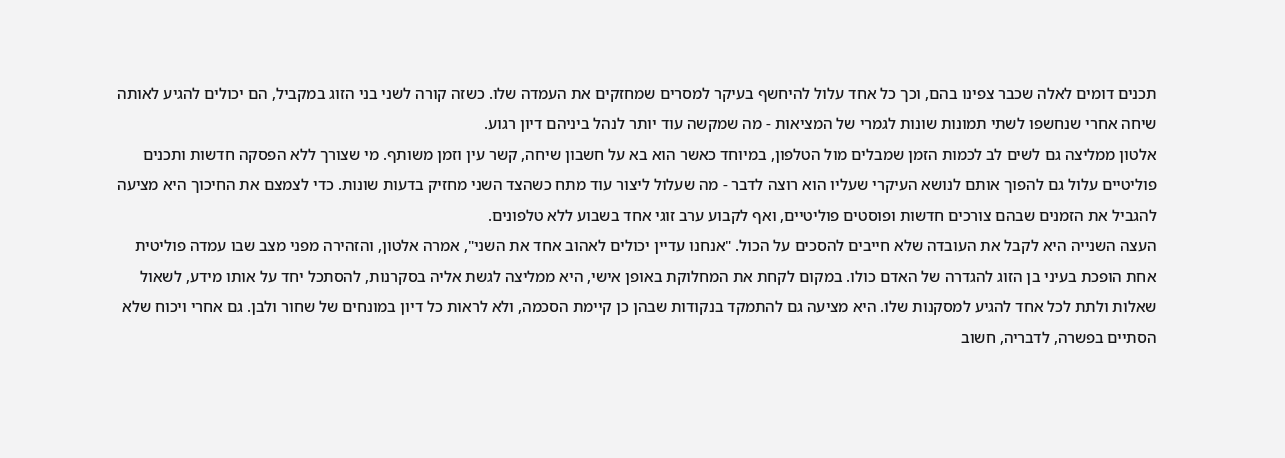תכנים דומים לאלה שכבר צפינו בהם, וכך כל אחד עלול להיחשף בעיקר למסרים שמחזקים את העמדה שלו. כשזה קורה לשני בני הזוג במקביל, הם יכולים להגיע לאותה שיחה אחרי שנחשפו לשתי תמונות שונות לגמרי של המציאות - מה שמקשה עוד יותר לנהל ביניהם דיון רגוע.
אלטון ממליצה גם לשים לב לכמות הזמן שמבלים מול הטלפון, במיוחד כאשר הוא בא על חשבון שיחה, קשר עין וזמן משותף. מי שצורך ללא הפסקה חדשות ותכנים פוליטיים עלול גם להפוך אותם לנושא העיקרי שעליו הוא רוצה לדבר - מה שעלול ליצור עוד מתח כשהצד השני מחזיק בדעות שונות. כדי לצמצם את החיכוך היא מציעה להגביל את הזמנים שבהם צורכים חדשות ופוסטים פוליטיים, ואף לקבוע ערב זוגי אחד בשבוע ללא טלפונים.
העצה השנייה היא לקבל את העובדה שלא חייבים להסכים על הכול. "אנחנו עדיין יכולים לאהוב אחד את השני", אמרה אלטון, והזהירה מפני מצב שבו עמדה פוליטית אחת הופכת בעיני בן הזוג להגדרה של האדם כולו. במקום לקחת את המחלוקת באופן אישי, היא ממליצה לגשת אליה בסקרנות, להסתכל יחד על אותו מידע, לשאול שאלות ולתת לכל אחד להגיע למסקנות שלו. היא מציעה גם להתמקד בנקודות שבהן כן קיימת הסכמה, ולא לראות כל דיון במונחים של שחור ולבן. גם אחרי ויכוח שלא הסתיים בפשרה, לדבריה, חשוב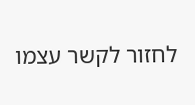לחזור לקשר עצמו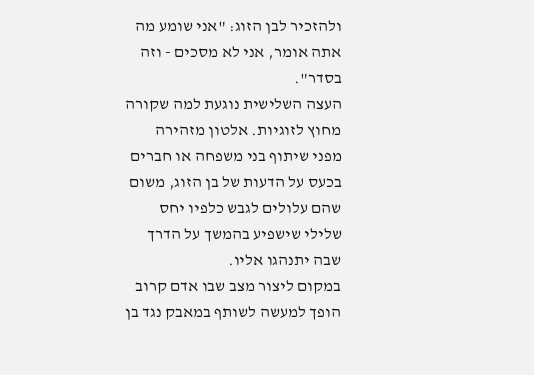ולהזכיר לבן הזוג: "אני שומע מה אתה אומר, אני לא מסכים - וזה בסדר".
העצה השלישית נוגעת למה שקורה מחוץ לזוגיות. אלטון מזהירה מפני שיתוף בני משפחה או חברים בכעס על הדעות של בן הזוג, משום שהם עלולים לגבש כלפיו יחס שלילי שישפיע בהמשך על הדרך שבה יתנהגו אליו.
במקום ליצור מצב שבו אדם קרוב הופך למעשה לשותף במאבק נגד בן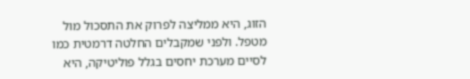הזוג, היא ממליצה לפרוק את התסכול מול מטפל. ולפני שמקבלים החלטה דרמטית כמו לסיים מערכת יחסים בגלל פוליטיקה, היא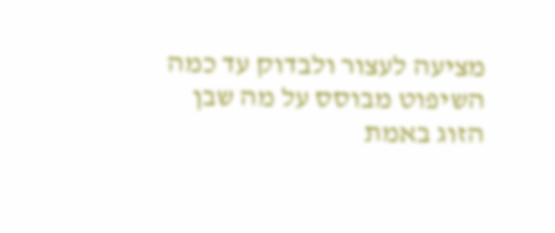מציעה לעצור ולבדוק עד כמה השיפוט מבוסס על מה שבן הזוג באמת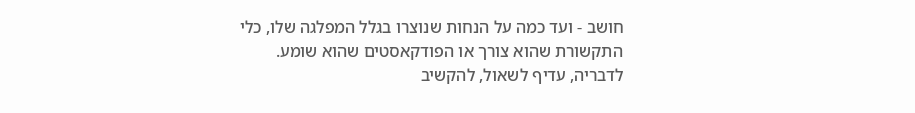חושב - ועד כמה על הנחות שנוצרו בגלל המפלגה שלו, כלי התקשורת שהוא צורך או הפודקאסטים שהוא שומע. לדבריה, עדיף לשאול, להקשיב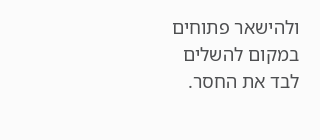ולהישאר פתוחים במקום להשלים לבד את החסר.